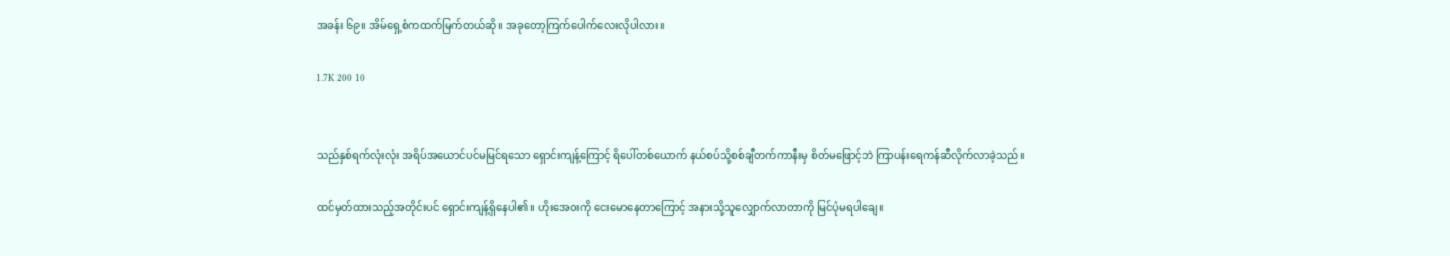အခန်း ၆၉။ အိမ်ရှေ့စံကထက်မြက်တယ်ဆို။ အခုတော့ကြက်ပေါက်လေးလိုပါလား။

1.7K 200 10


သည်နှစ်ရက်လုံးလုံး အရိပ်အယောင်ပင်မမြင်ရသော ရှောင်းကျန့်ကြောင့် ရိပေါ်တစ်ယောက် နယ်စပ်သို့စစ်ချီတက်ကာနီးမှ စိတ်မဖြောင့်ဘဲ ကြာပန်းရေကန်ဆီလိုက်လာခဲ့သည်။

ထင်မှတ်ထားသည့်အတိုင်းပင် ရှောင်းကျန့်ရှိနေပါ၏။ ဟိုးအေ၀းကို ငေးမောနေတာကြောင့် အနားသို့သူလျှောက်လာတာကို မြင်ပုံမရပါချေ။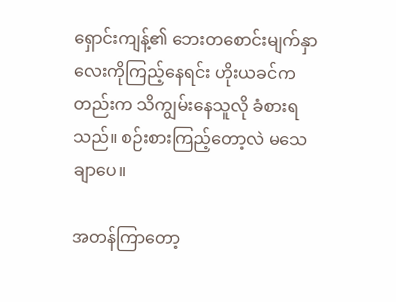ရှောင်းကျန့်၏ ဘေးတစောင်းမျက်နှာလေးကိုကြည့်နေရင်း ဟိုးယခင်ကတည်းက သိကျွမ်းနေသူလို ခံစားရသည်။ စဉ်းစားကြည့်တော့လဲ မသေချာပေ။

အတန်ကြာတော့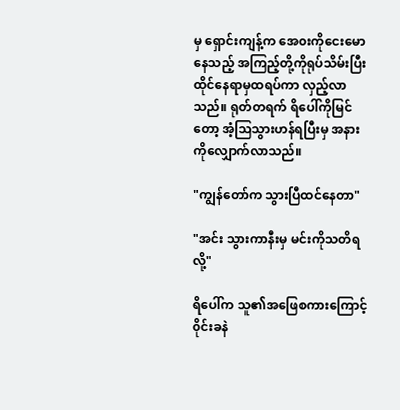မှ ရှောင်းကျန့်က အေ၀းကိုငေးမောနေသည့် အကြည့်တို့ကိုရုပ်သိမ်းပြီး ထိုင်နေရာမှထရပ်ကာ လှည့်လာသည်။ ရုတ်တရက် ရိပေါ်ကိုမြင်တော့ အံ့သြသွားဟန်ရပြီးမှ အနားကိုလျှောက်လာသည်။

"ကျွန်တော်က သွားပြီထင်နေတာ"

"အင်း သွားကာနီးမှ မင်းကိုသတိရလို့"

ရိပေါ်က သူ၏အဖြေစကားကြောင့် ၀ိုင်းခနဲ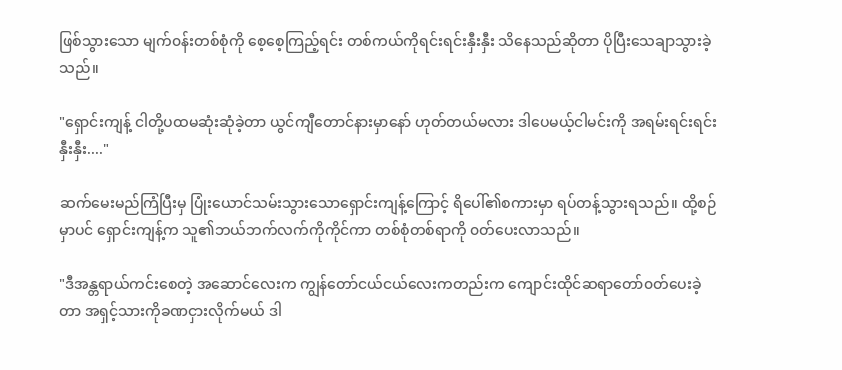ဖြစ်သွားသော မျက်၀န်းတစ်စုံကို စေ့စေ့ကြည့်ရင်း တစ်ကယ်ကိုရင်းရင်းနှီးနှီး သိနေသည်ဆိုတာ ပိုပြီးသေချာသွားခဲ့သည်။

"ရှောင်းကျန့် ငါတို့ပထမဆုံးဆုံခဲ့တာ ယွင်ကျီတောင်နားမှာနော် ဟုတ်တယ်မလား ဒါပေမယ့်ငါမင်းကို အရမ်းရင်းရင်းနှီးနှီး...."

ဆက်မေးမည်ကြံပြီးမှ ပြုံးယောင်သမ်းသွားသောရှောင်းကျန့်ကြောင့် ရိပေါ်၏စကားမှာ ရပ်တန့်သွားရသည်။ ထို့စဉ်မှာပင် ရှောင်းကျန့်က သူ၏ဘယ်ဘက်လက်ကိုကိုင်ကာ တစ်စုံတစ်ရာကို ၀တ်ပေးလာသည်။

"ဒီအန္တရာယ်ကင်းစေတဲ့ အဆောင်လေးက ကျွန်တော်ငယ်ငယ်လေးကတည်းက ကျောင်းထိုင်ဆရာတော်၀တ်ပေးခဲ့တာ အရှင့်သားကိုခဏငှားလိုက်မယ် ဒါ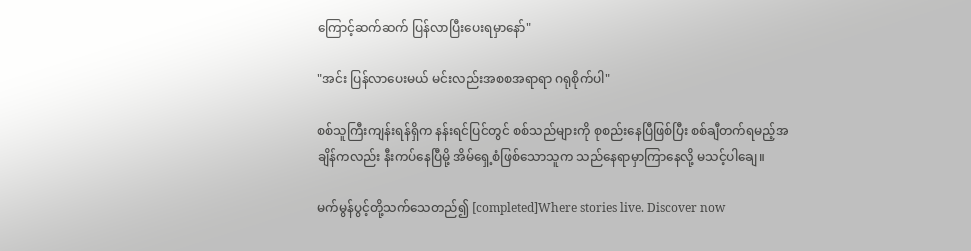ကြောင့်ဆက်ဆက် ပြန်လာပြီးပေးရမှာနော်"

"အင်း ပြန်လာပေးမယ် မင်းလည်းအစစအရာရာ ဂရုစိုက်ပါ"

စစ်သူကြီးကျန်းရန်ရှိက နန်းရင်ပြင်တွင် စစ်သည်များကို စုစည်းနေပြီဖြစ်ပြီး စစ်ချီတက်ရမည့်အချိန်ကလည်း နီးကပ်နေပြီမို့ အိမ်ရှေ့စံဖြစ်သောသူက သည်နေရာမှာကြာနေလို့ မသင့်ပါချေ။

မက်မွန်ပွင့်တို့သက်သေတည်၍ [completed]Where stories live. Discover now